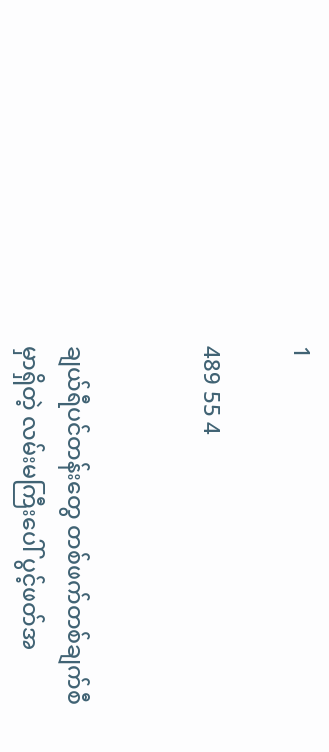1

489 55 4


ချယ်ရီပင်တန်းတွေ တစ်ဖက်တစ်ချက်စီမှာရှိတဲ့ လမ်းမကြီးပေါ် ပွင့်ဖတ်အ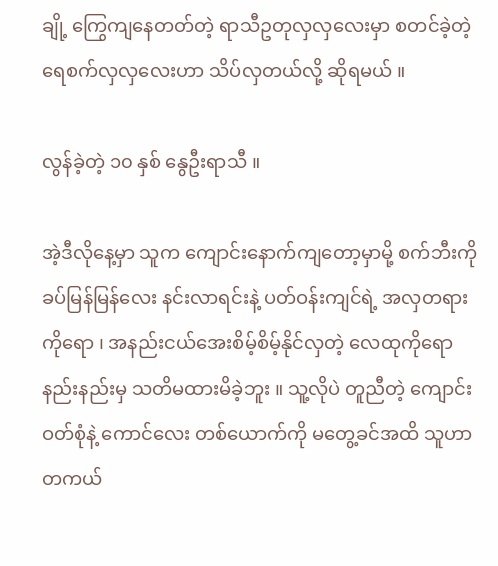ချို့ ကြွေကျနေတတ်တဲ့ ရာသီဥတုလှလှလေးမှာ စတင်ခဲ့တဲ့ ရေစက်လှလှလေးဟာ သိပ်လှတယ်လို့ ဆိုရမယ် ။

လွန်ခဲ့တဲ့ ၁၀ နှစ် နွေဦးရာသီ ။

အဲ့ဒီလိုနေ့မှာ သူက ကျောင်းနောက်ကျတော့မှာမို့ စက်ဘီးကို ခပ်မြန်မြန်လေး နင်းလာရင်းနဲ့ ပတ်ဝန်းကျင်ရဲ့ အလှတရားကိုရော ၊ အနည်းငယ်အေးစိမ့်စိမ့်နိုင်လှတဲ့ လေထုကိုရော
နည်းနည်းမှ သတိမထားမိခဲ့ဘူး ။ သူ့လိုပဲ တူညီတဲ့ ကျောင်းဝတ်စုံနဲ့ ကောင်လေး တစ်ယောက်ကို မတွေ့ခင်အထိ သူဟာ တကယ်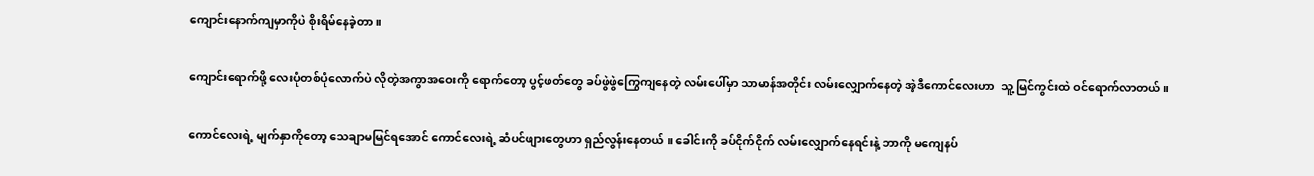ကျောင်းနောက်ကျမှာကိုပဲ စိုးရိမ်နေခဲ့တာ ။

ကျောင်းရောက်ဖို့ လေးပုံတစ်ပုံလောက်ပဲ လိုတဲ့အကွာအဝေးကို ရောက်တော့ ပွင့်ဖတ်တွေ ခပ်ဖွဲဖွဲကြွေကျနေတဲ့ လမ်းပေါ်မှာ သာမာန်အတိုင်း လမ်းလျှောက်နေတဲ့ အဲ့ဒီကောင်လေးဟာ  သူ့ မြင်ကွင်းထဲ ဝင်ရောက်လာတယ် ။

ကောင်လေးရဲ့ မျက်နှာကိုတော့ သေချာမမြင်ရအောင် ကောင်လေးရဲ့ ဆံပင်ဖျားတွေဟာ ရှည်လွန်းနေတယ် ။ ခေါင်းကို ခပ်ငိုက်ငိုက် လမ်းလျှောက်နေရင်းနဲ့ ဘာကို မကျေနပ်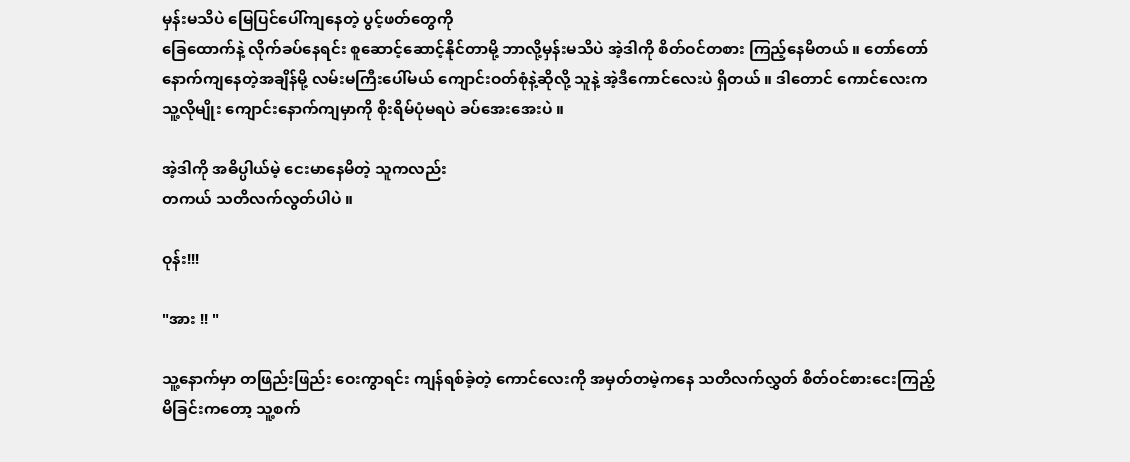မှန်းမသိပဲ မြေပြင်ပေါ်ကျနေတဲ့ ပွင့်ဖတ်တွေကို
ခြေထောက်နဲ့ လိုက်ခပ်နေရင်း စူဆောင့်ဆောင့်နိုင်တာမို့ ဘာလို့မှန်းမသိပဲ အဲ့ဒါကို စိတ်ဝင်တစား ကြည့်နေမိတယ် ။ တော်တော်နောက်ကျနေတဲ့အချိန်မို့ လမ်းမကြီးပေါ်မယ် ကျောင်းဝတ်စုံနဲ့ဆိုလို့ သူနဲ့ အဲ့ဒီကောင်လေးပဲ ရှိတယ် ။ ဒါတောင် ကောင်လေးက သူ့လိုမျိုး ကျောင်းနောက်ကျမှာကို စိုးရိမ်ပုံမရပဲ ခပ်အေးအေးပဲ ။

အဲ့ဒါကို အဓိပ္ပါယ်မဲ့ ငေးမာနေမိတဲ့ သူကလည်း
တကယ် သတိလက်လွတ်ပါပဲ ။

ဝုန်း!!!

"အား !! "

သူ့နောက်မှာ တဖြည်းဖြည်း ဝေးကွာရင်း ကျန်ရစ်ခဲ့တဲ့ ကောင်လေးကို အမှတ်တမဲ့ကနေ သတိလက်လွှတ် စိတ်ဝင်စားငေးကြည့်မိခြင်းကတော့ သူ့စက်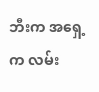ဘီးက အရှေ့က လမ်း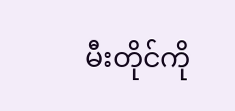မီးတိုင်ကို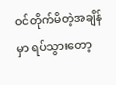ဝင်တိုက်မိတဲ့အချိန်မှာ ရပ်သွားတော့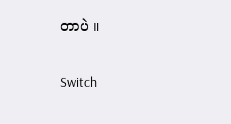တာပဲ ။

Switch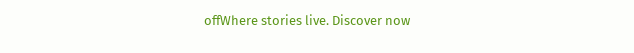offWhere stories live. Discover now